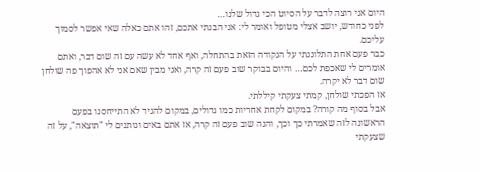היום אני רוצה לדבר על הסיוט הכי גדול שלנו…
לפני כחודש, יושב אצלי מטופל ואומר לי: אני הבנתי אתכם, זהו אתם כאלה שאי אפשר לסמוך עליכם.
כבר פעם אחת התלוננתי על הנקודה הזאת בהתחלה, ואף אחד לא עשה עם זה שום דבר, ואתם אומרים לי שאכפת לכם… והיום בבוקר שוב פעם זה קרה, ואני מבין שאם אני לא אהפוך פה שולחן שום דבר לא יקרה.
אז הפכתי שולחן, קמתי צעקתי קיללתי.
אבל בסוף מה קורה? במקום לקחת אחריות כמו גדולים, במקום להגיד לא התייחסנו בפעם הראשונה לזה שאמרתי כך וכך, והנה שוב פעם זה קרה, אז אתם באים ונותנים לי "תוצאה", על זה שצעקתי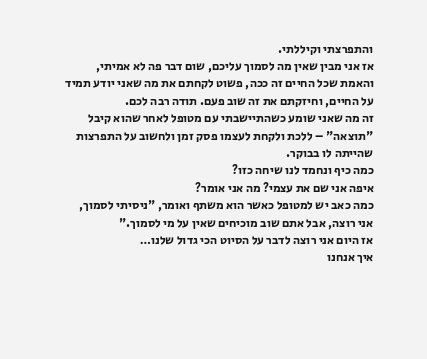והתפרצתי וקיללתי.
אז אני מבין שאין מה לסמוך עליכם, שום דבר פה לא אמיתי, והאמת שכל החיים זה ככה, פשוט לקחתם את מה שאני יודע תמיד על החיים, וחיזקתם את זה שוב פעם. תודה רבה לכם.
זה מה שאני שומע כשהתיישבתי עם מטופל לאחר שהוא קיבל "תוצאה" – ללכת ולקחת לעצמו פסק זמן ולחשוב על התפרצות שהייתה לו בבוקר.
כמה כיף ונחמד לנו שיחה כזו?
איפה אני שם את עצמי? מה אני אומר?
כמה כאב יש למטופל כאשר הוא משתף ואומר, "ניסיתי לסמוך, אני רוצה, אבל אתם שוב מוכיחים שאין על מי לסמוך."
אז היום אני רוצה לדבר על הסיוט הכי גדול שלנו…
איך אנחנו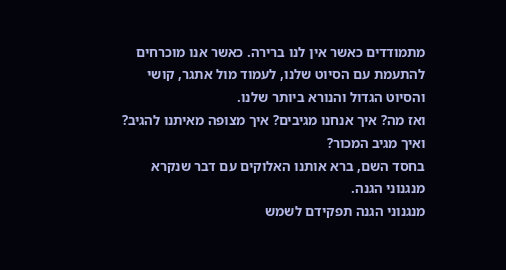מתמודדים כאשר אין לנו ברירה. כאשר אנו מוכרחים להתעמת עם הסיוט שלנו, לעמוד מול אתגר, קושי והסיוט הגדול והנורא ביותר שלנו.
ואז מה? איך אנחנו מגיבים? איך מצופה מאיתנו להגיב? ואיך מגיב המכור?
בחסד השם, ברא אותנו האלוקים עם דבר שנקרא מנגנוני הגנה.
מנגנוני הגנה תפקידם לשמש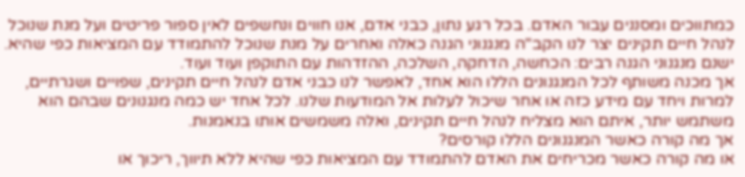כמתווכים ומסננים עבור האדם. בכל רגע נתון, כבני אדם, אנו חווים ונחשפים לאין ספור פריטים ועל מנת שנוכל לנהל חיים תקינים יצר לנו הקב"ה מנגנוני הגנה כאלה ואחרים על מנת שנוכל להתמודד עם המציאות כפי שהיא. ישנם מנגנוני הגנה רבים: הכחשה, הדחקה, השלכה, ההזדהות עם התוקפן ועוד ועוד.
אך מכנה משותף לכל המנגנונים הללו הוא אחד, לאפשר לנו כבני אדם לנהל חיים תקינים, שפויים ושגרתיים, למרות ויחד עם מידע כזה או אחר שיכול לעלות אל המודעות שלנו. לכל אחד יש כמה מנגנונים שבהם הוא משתמש יותר, איתם הוא מצליח לנהל חיים תקינים, ואלה משמשים אותו בנאמנות.
אך מה קורה כאשר המנגנונים הללו קורסים?
או מה קורה כאשר מכריחים את האדם להתמודד עם המציאות כפי שהיא ללא תיווך, ריכוך או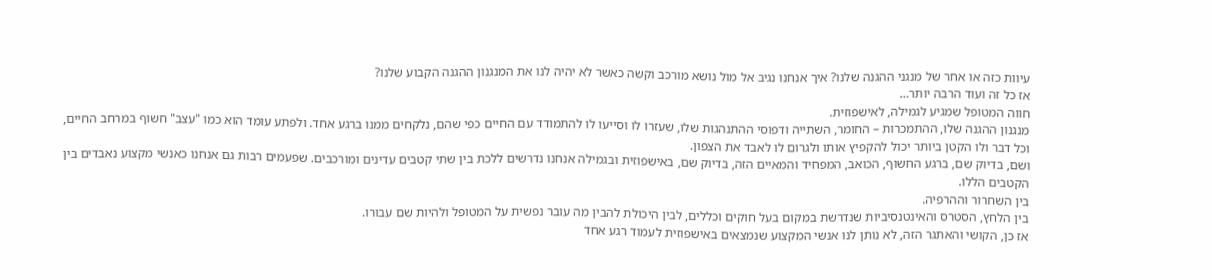עיוות כזה או אחר של מנגני ההגנה שלנו? איך אנחנו נגיב אל מול נושא מורכב וקשה כאשר לא יהיה לנו את המנגנון ההגנה הקבוע שלנו?
אז כל זה ועוד הרבה יותר…
חווה המטופל שמגיע לגמילה, לאישפוזית.
מנגנון ההגנה שלו, ההתמכרות – החומר, השתייה ודפוסי ההתנהגות שלו, שעזרו לו וסייעו לו להתמודד עם החיים כפי שהם, נלקחים ממנו ברגע אחד. ולפתע עומד הוא כמו "עצב" חשוף במרחב החיים, וכל דבר ולו הקטן ביותר יכול להקפיץ אותו ולגרום לו לאבד את הצפון.
ושם, בדיוק שם, ברגע החשוף, הכואב, המפחיד והמאיים הזה, בדיוק שם, באישפוזית ובגמילה אנחנו נדרשים ללכת בין שתי קטבים עדינים ומורכבים. שפעמים רבות גם אנחנו כאנשי מקצוע נאבדים בין הקטבים הללו.
בין השחרור וההרפיה.
בין הלחץ, הסטרס והאינטנסיביות שנדרשת במקום בעל חוקים וכללים, לבין היכולת להבין מה עובר נפשית על המטופל ולהיות שם עבורו.
אז כן, הקושי והאתגר הזה, לא נותן לנו אנשי המקצוע שנמצאים באישפוזית לעמוד רגע אחד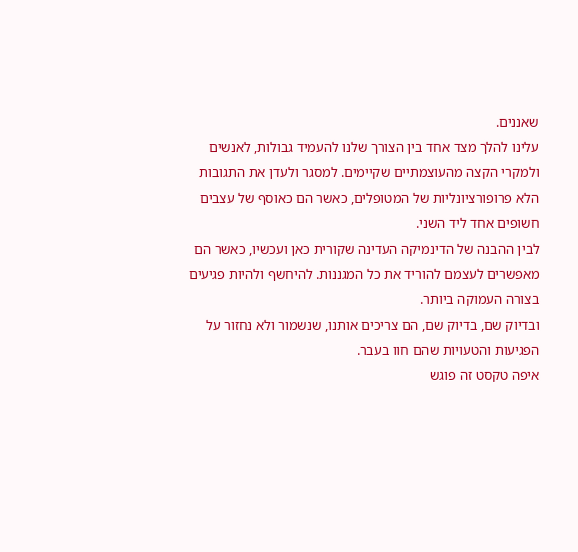שאננים.
עלינו להלך מצד אחד בין הצורך שלנו להעמיד גבולות, לאנשים ולמקרי הקצה מהעוצמתיים שקיימים. למסגר ולעדן את התגובות הלא פרופורציונליות של המטופלים, כאשר הם כאוסף של עצבים חשופים אחד ליד השני.
לבין ההבנה של הדינמיקה העדינה שקורית כאן ועכשיו, כאשר הם מאפשרים לעצמם להוריד את כל המגננות. להיחשף ולהיות פגיעים בצורה העמוקה ביותר.
ובדיוק שם, בדיוק שם, הם צריכים אותנו, שנשמור ולא נחזור על הפגיעות והטעויות שהם חוו בעבר.
איפה טקסט זה פוגש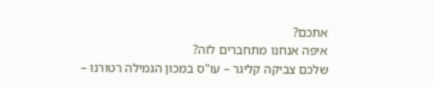אתכם?
איפה אנחנו מתחברים לזה?
שלכם צביקה קליגר – עו"ס במכון הגמילה רטורנו –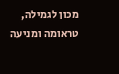מכון לגמילה, טראומה ומניעה